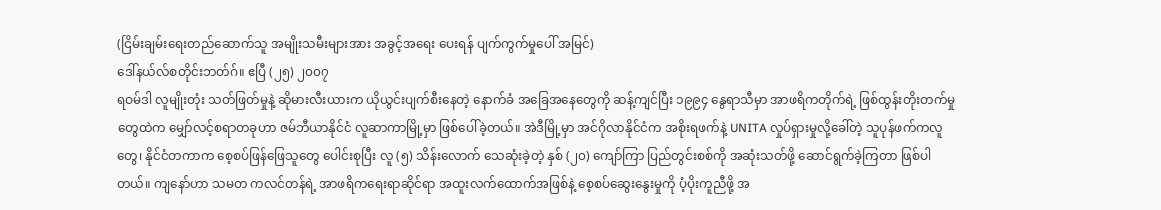(ငြိမ်းချမ်းရေးတည်ဆောက်သူ အမျိုးသမီးများအား အခွင့်အရေး ပေးရန် ပျက်ကွက်မှုပေါ် အမြင်)
ဒေါ်နယ်လ်စတိုင်းဘတ်ဂ်။ ဧပြီ (၂၅) ၂၀၀၇
ရဝမ်ဒါ လူမျိုးတုံး သတ်ဖြတ်မှုနဲ့ ဆိုမားလီးယားက ယိုယွင်းပျက်စီးနေတဲ့ နောက်ခံ အခြေအနေတွေကို ဆန့်ကျင်ပြီး ၁၉၉၄ နွေရာသီမှာ အာဖရိကတိုက်ရဲ့ ဖြစ်ထွန်းတိုးတက်မှုတွေထဲက မျှော်လင့်စရာတခုဟာ ဇမ်ဘီယာနိုင်ငံ လူဆာကာမြို့မှာ ဖြစ်ပေါ်ခဲ့တယ်။ အဲဒီမြို့မှာ အင်ဂိုလာနိုင်ငံက အစိုးရဖက်နဲ့ UNITA လှုပ်ရှားမှုလို့ခေါ်တဲ့ သူပုန်ဖက်ကလူတွေ၊ နိုင်ငံတကာက စေ့စပ်ဖြန်ဖြေသူတွေ ပေါင်းစုပြီး လူ (၅) သိန်းလောက် သေဆုံးခဲ့တဲ့ နှစ် (၂၀) ကျော်ကြာ ပြည်တွင်းစစ်ကို အဆုံးသတ်ဖို့ ဆောင်ရွက်ခဲ့ကြတာ ဖြစ်ပါတယ်။ ကျနော်ဟာ သမတ ကလင်တန်ရဲ့ အာဖရိကရေးရာဆိုင်ရာ အထူးလက်ထောက်အဖြစ်နဲ့ စေ့စပ်ဆွေးနွေးမှုကို ပံ့ပိုးကူညီဖို့ အ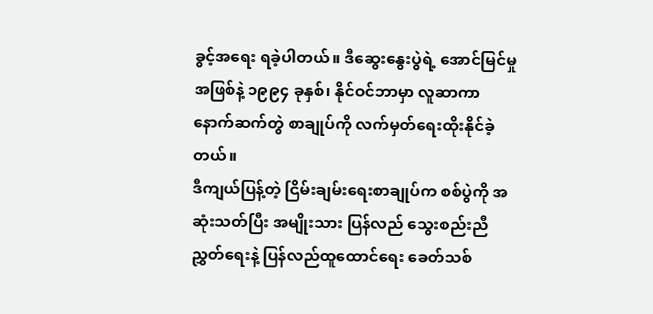ခွင့်အရေး ရခဲ့ပါတယ်။ ဒီဆွေးနွေးပွဲရဲ့ အောင်မြင်မှုအဖြစ်နဲ့ ၁၉၉၄ ခုနှစ်၊ နိုင်ဝင်ဘာမှာ လူဆာကာ နောက်ဆက်တွဲ စာချုပ်ကို လက်မှတ်ရေးထိုးနိုင်ခဲ့တယ်။
ဒီကျယ်ပြန့်တဲ့ ငြိမ်းချမ်းရေးစာချုပ်က စစ်ပွဲကို အဆုံးသတ်ပြီး အမျိုးသား ပြန်လည် သွေးစည်းညီညွှတ်ရေးနဲ့ ပြန်လည်ထူထောင်ရေး ခေတ်သစ်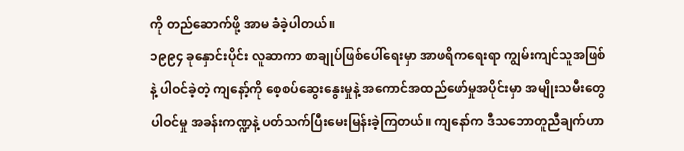ကို တည်ဆောက်ဖို့ အာမ ခံခဲ့ပါတယ်။
၁၉၉၄ ခုနှောင်းပိုင်း လူဆာကာ စာချုပ်ဖြစ်ပေါ်ရေးမှာ အာဖရိကရေးရာ ကျွမ်းကျင်သူအဖြစ်နဲ့ ပါဝင်ခဲ့တဲ့ ကျနော့်ကို စေ့စပ်ဆွေးနွေးမှုနဲ့ အကောင်အထည်ဖော်မှုအပိုင်းမှာ အမျိုးသမီးတွေ ပါဝင်မှု အခန်းကဏ္ဍနဲ့ ပတ်သက်ပြီးမေးမြန်းခဲ့ကြတယ်။ ကျနော်က ဒီသဘောတူညီချက်ဟာ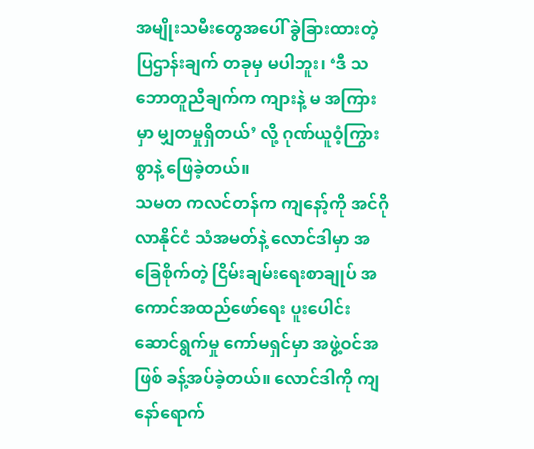အမျိုးသမီးတွေအပေါ် ခွဲခြားထားတဲ့ ပြဌာန်းချက် တခုမှ မပါဘူး၊ ‘ဒီ သဘောတူညီချက်က ကျားနဲ့ မ အကြားမှာ မျှတမှုရှိတယ်’ လို့ ဂုဏ်ယူဝံ့ကြွားစွာနဲ့ ဖြေခဲ့တယ်။
သမတ ကလင်တန်က ကျနော့်ကို အင်ဂိုလာနိုင်ငံ သံအမတ်နဲ့ လောင်ဒါမှာ အခြေစိုက်တဲ့ ငြိမ်းချမ်းရေးစာချုပ် အကောင်အထည်ဖော်ရေး ပူးပေါင်းဆောင်ရွက်မှု ကော်မရှင်မှာ အဖွဲ့ဝင်အဖြစ် ခန့်အပ်ခဲ့တယ်။ လောင်ဒါကို ကျနော်ရောက်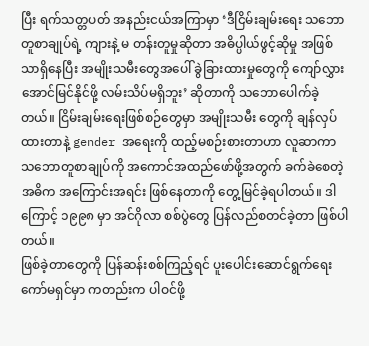ပြီး ရက်သတ္တပတ် အနည်းငယ်အကြာမှာ ‘ဒီငြိမ်းချမ်းရေး သဘောတူစာချုပ်ရဲ့ ကျားနဲ့ မ တန်းတူမှုဆိုတာ အဓိပ္ပါယ်ဖွင့်ဆိုမှု အဖြစ်သာရှိနေပြီး အမျိုးသမီးတွေအပေါ် ခွဲခြားထားမှုတွေကို ကျော်လွှား အောင်မြင်နိုင်ဖို့ လမ်းသိပ်မရှိဘူး’ ဆိုတာကို သဘောပေါက်ခဲ့တယ်။ ငြိမ်းချမ်းရေးဖြစ်စဉ်တွေမှာ အမျိုးသမီး တွေကို ချန်လှပ်ထားတာနဲ့ gender အရေးကို ထည့်မစဉ်းစားတာဟာ လူဆာကာ သဘောတူစာချုပ်ကို အကောင်အထည်ဖော်ဖို့အတွက် ခက်ခဲစေတဲ့ အဓိက အကြောင်းအရင်း ဖြစ်နေတာကို တွေ့မြင်ခဲ့ရပါတယ်။ ဒါကြောင့် ၁၉၉၈ မှာ အင်ဂိုလာ စစ်ပွဲတွေ ပြန်လည်စတင်ခဲ့တာ ဖြစ်ပါတယ်။
ဖြစ်ခဲ့တာတွေကို ပြန်ဆန်းစစ်ကြည့်ရင် ပူးပေါင်းဆောင်ရွက်ရေးကော်မရှင်မှာ ကတည်းက ပါဝင်ဖို့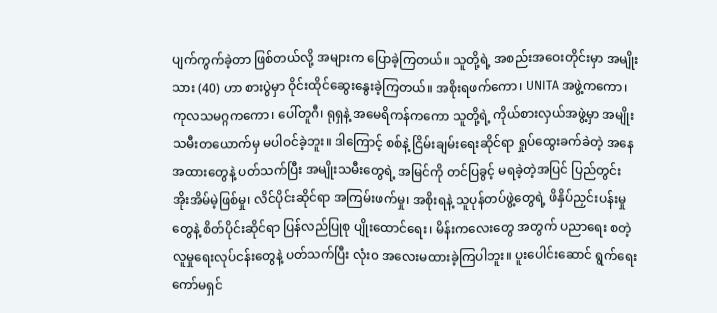ပျက်ကွက်ခဲ့တာ ဖြစ်တယ်လို့ အများက ပြောခဲ့ကြတယ်။ သူတို့ရဲ့ အစည်းအဝေးတိုင်းမှာ အမျိုးသား (40) ဟာ စားပွဲမှာ ဝိုင်းထိုင်ဆွေးနွေးခဲ့ကြတယ်။ အစိုးရဖက်ကော၊ UNITA အဖွဲ့ကကော၊ ကုလသမဂ္ဂကကော၊ ပေါ်တူဂီ၊ ရုရှနဲ့ အမေရိကန်ကကော သူတို့ရဲ့ ကိုယ်စားလှယ်အဖွဲ့မှာ အမျိုးသမီးတယောက်မှ မပါဝင်ခဲ့ဘူး။ ဒါကြောင့် စစ်နဲ့ ငြိမ်းချမ်းရေးဆိုင်ရာ ရှုပ်ထွေးခက်ခဲတဲ့ အနေအထားတွေနဲ့ ပတ်သက်ပြီး အမျိုးသမီးတွေရဲ့ အမြင်ကို တင်ပြခွင့် မရခဲ့တဲ့အပြင် ပြည်တွင်း အိုးအိမ်မဲ့ဖြစ်မှု၊ လိင်ပိုင်းဆိုင်ရာ အကြမ်းဖက်မှု၊ အစိုးရနဲ့ သူပုန်တပ်ဖွဲ့တွေရဲ့ ဖိနှိပ်ညှင်းပန်းမှုတွေနဲ့ စိတ်ပိုင်းဆိုင်ရာ ပြန်လည်ပြုစု ပျိုးထောင်ရေး၊ မိန်းကလေးတွေ အတွက် ပညာရေး စတဲ့ လူမှုရေးလုပ်ငန်းတွေနဲ့ ပတ်သက်ပြီး လုံး၀ အလေးမထားခဲ့ကြပါဘူး။ ပူးပေါင်းဆောင် ရွက်ရေး ကော်မရှင်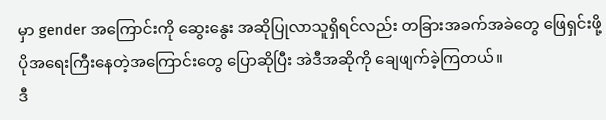မှာ gender အကြောင်းကို ဆွေးနွေး အဆိုပြုလာသူရှိရင်လည်း တခြားအခက်အခဲတွေ ဖြေရှင်းဖို့ ပိုအရေးကြီးနေတဲ့အကြောင်းတွေ ပြောဆိုပြီး အဲဒီအဆိုကို ချေဖျက်ခဲ့ကြတယ်။
ဒီ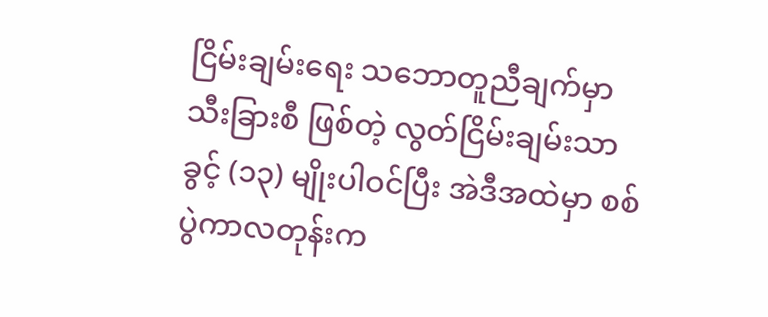ငြိမ်းချမ်းရေး သဘောတူညီချက်မှာ သီးခြားစီ ဖြစ်တဲ့ လွတ်ငြိမ်းချမ်းသာခွင့် (၁၃) မျိုးပါဝင်ပြီး အဲဒီအထဲမှာ စစ်ပွဲကာလတုန်းက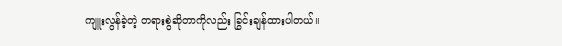ကျူးလွန်ခဲ့တဲ့ တရားစွဲဆိုတာကိုလည်း ခြွင်းချန်ထားပါတယ်။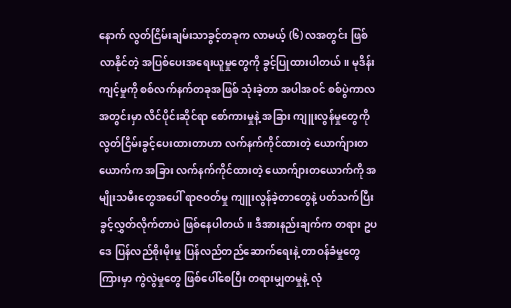နောက် လွတ်ငြိမ်းချမ်းသာခွင့်တခုက လာမယ့် (၆) လအတွင်း ဖြစ်လာနိုင်တဲ့ အပြစ်ပေးအရေးယူမှုတွေကို ခွင့်ပြုထားပါတယ်။ မုဒိန်းကျင့်မှုကို စစ်လက်နက်တခုအဖြစ် သုံးခဲ့တာ အပါအဝင် စစ်ပွဲကာလအတွင်းမှာ လိင်ပိုင်းဆိုင်ရာ စော်ကားမှုနဲ့ အခြား ကျူးလွန်မှုတွေကို လွတ်ငြိမ်းခွင့်ပေးထားတာဟာ လက်နက်ကိုင်ထားတဲ့ ယောက်ျားတယောက်က အခြား လက်နက်ကိုင်ထားတဲ့ ယောက်ျားတယောက်ကို အမျိုးသမီးတွေအပေါ် ရာဇဝတ်မှု ကျူးလွန်ခဲ့တာတွေနဲ့ ပတ်သက်ပြီး ခွင့်လွှတ်လိုက်တာပဲ ဖြစ်နေပါတယ်။ ဒီအားနည်းချက်က တရား ဥပဒေ ပြန်လည်စိုးမိုးမှု ပြန်လည်တည်ဆောက်ရေးနဲ့ တာဝန်ခံမှုတွေကြားမှာ ကွဲလွဲမှုတွေ ဖြစ်ပေါ်စေပြီး တရားမျှတမှုနဲ့ လုံ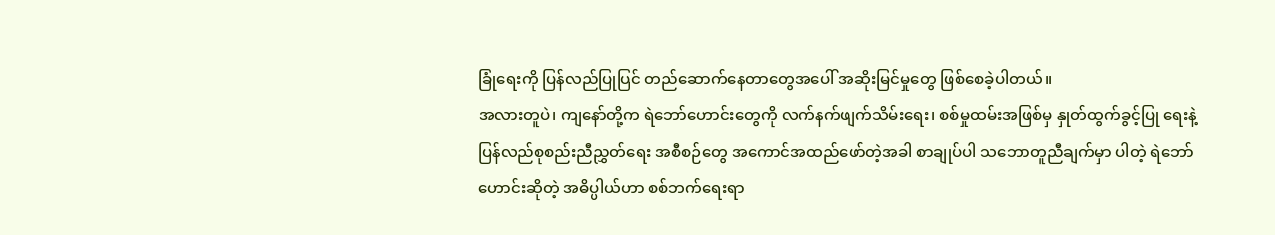ခြုံရေးကို ပြန်လည်ပြုပြင် တည်ဆောက်နေတာတွေအပေါ် အဆိုးမြင်မှုတွေ ဖြစ်စေခဲ့ပါတယ်။
အလားတူပဲ၊ ကျနော်တို့က ရဲဘော်ဟောင်းတွေကို လက်နက်ဖျက်သိမ်းရေး၊ စစ်မှုထမ်းအဖြစ်မှ နှုတ်ထွက်ခွင့်ပြု ရေးနဲ့ ပြန်လည်စုစည်းညီညွှတ်ရေး အစီစဉ်တွေ အကောင်အထည်ဖော်တဲ့အခါ စာချုပ်ပါ သဘောတူညီချက်မှာ ပါတဲ့ ရဲဘော်ဟောင်းဆိုတဲ့ အဓိပ္ပါယ်ဟာ စစ်ဘက်ရေးရာ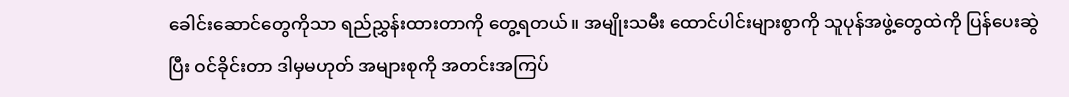ခေါင်းဆောင်တွေကိုသာ ရည်ညွှန်းထားတာကို တွေ့ရတယ်။ အမျိုးသမီး ထောင်ပါင်းများစွာကို သူပုန်အဖွဲ့တွေထဲကို ပြန်ပေးဆွဲပြီး ဝင်ခိုင်းတာ ဒါမှမဟုတ် အများစုကို အတင်းအကြပ်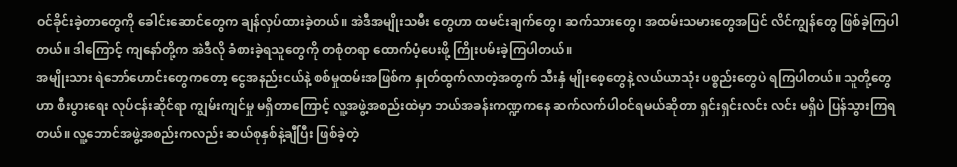ဝင်ခိုင်းခဲ့တာတွေကို ခေါင်းဆောင်တွေက ချန်လှပ်ထားခဲ့တယ်။ အဲဒီအမျိုးသမီး တွေဟာ ထမင်းချက်တွေ၊ ဆက်သားတွေ၊ အထမ်းသမားတွေအပြင် လိင်ကျွန်တွေ ဖြစ်ခဲ့ကြပါတယ်။ ဒါကြောင့် ကျနော်တို့က အဲဒီလို ခံစားခဲ့ရသူတွေကို တစုံတရာ ထောက်ပံ့ပေးဖို့ ကြိုးပမ်းခဲ့ကြပါတယ်။
အမျိုးသား ရဲဘော်ဟောင်းတွေကတော့ ငွေအနည်းငယ်နဲ့ စစ်မှုထမ်းအဖြစ်က နှုတ်ထွက်လာတဲ့အတွက် သီးနှံ မျိုးစေ့တွေနဲ့ လယ်ယာသုံး ပစ္စည်းတွေပဲ ရကြပါတယ်။ သူတို့တွေဟာ စီးပွားရေး လုပ်ငန်းဆိုင်ရာ ကျွမ်းကျင်မှု မရှိတာကြောင့် လူ့အဖွဲ့အစည်းထဲမှာ ဘယ်အခန်းကဏ္ဍကနေ ဆက်လက်ပါဝင်ရမယ်ဆိုတာ ရှင်းရှင်းလင်း လင်း မရှိပဲ ပြန်သွားကြရတယ်။ လူ့ဘောင်အဖွဲ့အစည်းကလည်း ဆယ်စုနှစ်နဲ့ချီပြီး ဖြစ်ခဲ့တဲ့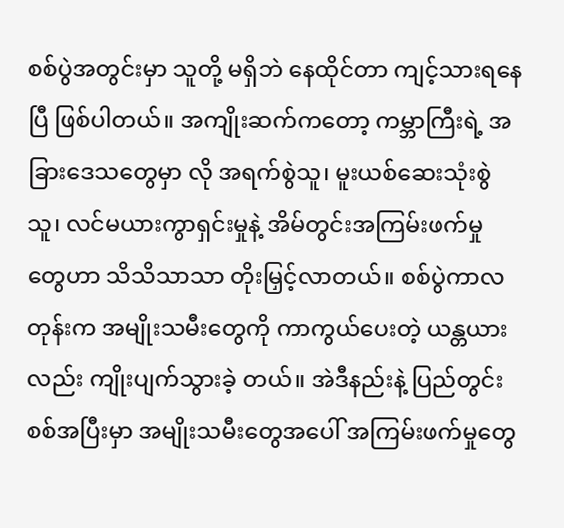စစ်ပွဲအတွင်းမှာ သူတို့ မရှိဘဲ နေထိုင်တာ ကျင့်သားရနေပြီ ဖြစ်ပါတယ်။ အကျိုးဆက်ကတော့ ကမ္ဘာကြီးရဲ့ အခြားဒေသတွေမှာ လို အရက်စွဲသူ၊ မူးယစ်ဆေးသုံးစွဲသူ၊ လင်မယားကွာရှင်းမှုနဲ့ အိမ်တွင်းအကြမ်းဖက်မှု တွေဟာ သိသိသာသာ တိုးမြှင့်လာတယ်။ စစ်ပွဲကာလတုန်းက အမျိုးသမီးတွေကို ကာကွယ်ပေးတဲ့ ယန္တယားလည်း ကျိုးပျက်သွားခဲ့ တယ်။ အဲဒီနည်းနဲ့ ပြည်တွင်းစစ်အပြီးမှာ အမျိုးသမီးတွေအပေါ် အကြမ်းဖက်မှုတွေ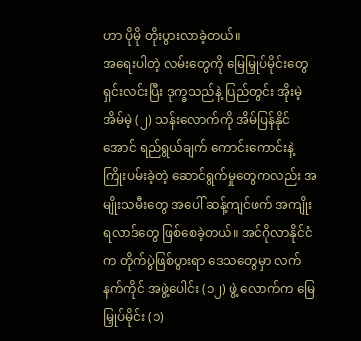ဟာ ပိုမို တိုးပွားလာခဲ့တယ်။
အရေးပါတဲ့ လမ်းတွေကို မြေမြှုပ်မိုင်းတွေရှင်းလင်းပြီး ဒုက္ခသည်နဲ့ ပြည်တွင်း အိုးမဲ့အိမ်မဲ့ (၂) သန်းလောက်ကို အိမ်ပြန်နိုင်အောင် ရည်ရွယ်ချက် ကောင်းကောင်းနဲ့ ကြိုးပမ်းခဲ့တဲ့ ဆောင်ရွက်မှုတွေကလည်း အမျိုးသမီးတွေ အပေါ် ဆန့်ကျင်ဖက် အကျိုးရလာဒ်တွေ ဖြစ်စေခဲ့တယ်။ အင်ဂိုလာနိုင်ငံက တိုက်ပွဲဖြစ်ပွားရာ ဒေသတွေမှာ လက်နက်ကိုင် အဖွဲ့ပေါင်း (၁၂) ဖွဲ့ လောက်က မြေမြှုပ်မိုင်း (၁)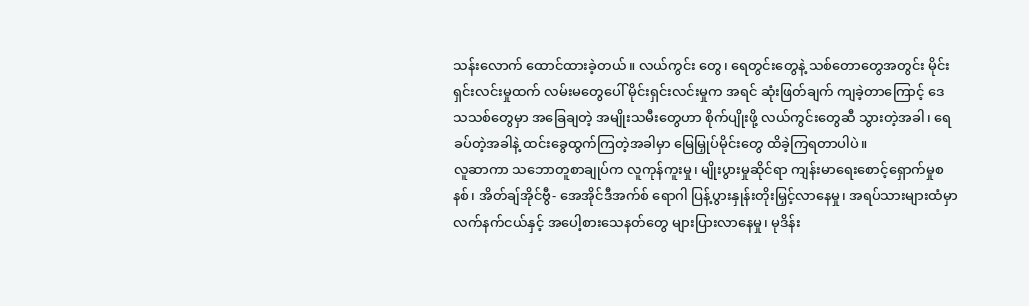သန်းလောက် ထောင်ထားခဲ့တယ်။ လယ်ကွင်း တွေ၊ ရေတွင်းတွေနဲ့ သစ်တောတွေအတွင်း မိုင်းရှင်းလင်းမှုထက် လမ်းမတွေပေါ် မိုင်းရှင်းလင်းမှုက အရင် ဆုံးဖြတ်ချက် ကျခဲ့တာကြောင့် ဒေသသစ်တွေမှာ အခြေချတဲ့ အမျိုးသမီးတွေဟာ စိုက်ပျိုးဖို့ လယ်ကွင်းတွေဆီ သွားတဲ့အခါ၊ ရေခပ်တဲ့အခါနဲ့ ထင်းခွေထွက်ကြတဲ့အခါမှာ မြေမြှုပ်မိုင်းတွေ ထိခဲ့ကြရတာပါပဲ။
လူဆာကာ သဘောတူစာချုပ်က လူကုန်ကူးမှု၊ မျိုးပွားမှုဆိုင်ရာ ကျန်းမာရေးစောင့်ရှောက်မှုစနစ်၊ အိတ်ချ်အိုင်ဗွီ- အေအိုင်ဒီအက်စ် ရောဂါ ပြန့်ပွားနှုန်းတိုးမြှင့်လာနေမှု၊ အရပ်သားများထံမှာ လက်နက်ငယ်နှင့် အပေါ့စားသေနတ်တွေ များပြားလာနေမှု၊ မုဒိန်း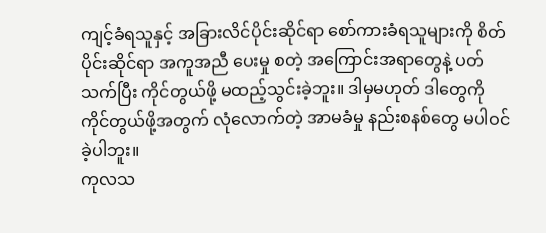ကျင့်ခံရသူနှင့် အခြားလိင်ပိုင်းဆိုင်ရာ စော်ကားခံရသူများကို စိတ်ပိုင်းဆိုင်ရာ အကူအညီ ပေးမှု စတဲ့ အကြောင်းအရာတွေနဲ့ ပတ်သက်ပြီး ကိုင်တွယ်ဖို့ မထည့်သွင်းခဲ့ဘူး။ ဒါမှမဟုတ် ဒါတွေကို ကိုင်တွယ်ဖို့အတွက် လုံလောက်တဲ့ အာမခံမှု နည်းစနစ်တွေ မပါဝင်ခဲ့ပါဘူး။
ကုလသ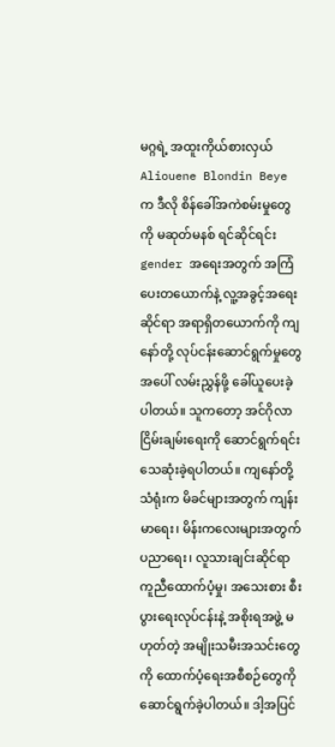မဂ္ဂရဲ့ အထူးကိုယ်စားလှယ် Aliouene Blondin Beye က ဒီလို စိန်ခေါ်အကဲစမ်းမှုတွေကို မဆုတ်မနစ် ရင်ဆိုင်ရင်း gender အရေးအတွက် အကြံပေးတယောက်နဲ့ လူ့အခွင့်အရေးဆိုင်ရာ အရာရှိတယောက်ကို ကျနော်တို့ လုပ်ငန်းဆောင်ရွက်မှုတွေအပေါ် လမ်းညွှန်ဖို့ ခေါ်ယူပေးခဲ့ပါတယ်။ သူကတော့ အင်ဂိုလာ ငြိမ်းချမ်းရေးကို ဆောင်ရွက်ရင်း သေဆုံးခဲ့ရပါတယ်။ ကျနော်တို့ သံရုံးက မိခင်များအတွက် ကျန်းမာရေး၊ မိန်းကလေးများအတွက် ပညာရေး၊ လူသားချင်းဆိုင်ရာ ကူညီထောက်ပံ့မှု၊ အသေးစား စီးပွားရေးလုပ်ငန်းနဲ့ အစိုးရအဖွဲ့ မဟုတ်တဲ့ အမျိုးသမီးအသင်းတွေကို ထောက်ပံ့ရေးအစီစဉ်တွေကို ဆောင်ရွက်ခဲ့ပါတယ်။ ဒါ့အပြင်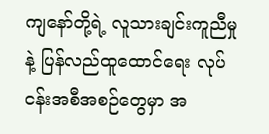ကျနော်တို့ရဲ့ လူသားချင်းကူညီမှုနဲ့ ပြန်လည်ထူထောင်ရေး လုပ်ငန်းအစီအစဉ်တွေမှာ အ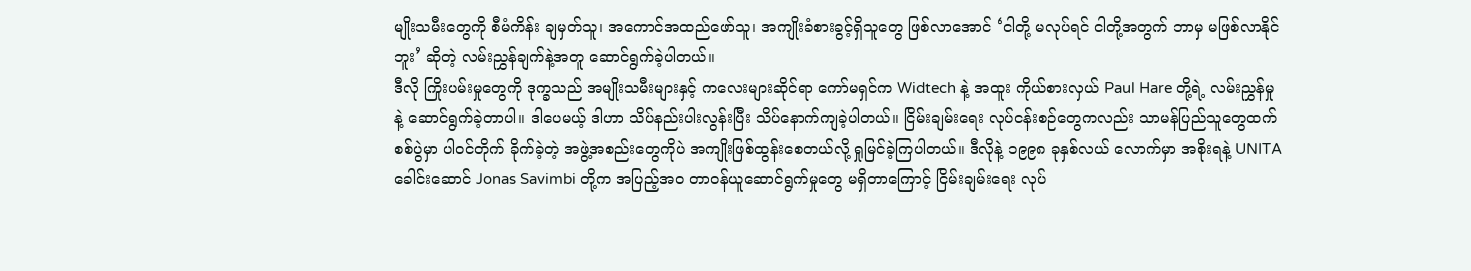မျိုးသမီးတွေကို စီမံကိန်း ချမှတ်သူ၊ အကောင်အထည်ဖော်သူ၊ အကျိုးခံစားခွင့်ရှိသူတွေ ဖြစ်လာအောင် ‘ငါတို့ မလုပ်ရင် ငါတို့အတွက် ဘာမှ မဖြစ်လာနိုင်ဘူး’ ဆိုတဲ့ လမ်းညွှန်ချက်နဲ့အတူ ဆောင်ရွက်ခဲ့ပါတယ်။
ဒီလို ကြိုးပမ်းမှုတွေကို ဒုက္ခသည် အမျိုးသမီးများနှင့် ကလေးများဆိုင်ရာ ကော်မရှင်က Widtech နဲ့ အထူး ကိုယ်စားလှယ် Paul Hare တို့ရဲ့ လမ်းညွှန်မှုနဲ့ ဆောင်ရွက်ခဲ့တာပါ။ ဒါပေမယ့် ဒါဟာ သိပ်နည်းပါးလွန်းပြီး သိပ်နောက်ကျခဲ့ပါတယ်။ ငြိမ်းချမ်းရေး လုပ်ငန်းစဉ်တွေကလည်း သာမန်ပြည်သူတွေထက် စစ်ပွဲမှာ ပါဝင်တိုက် ခိုက်ခဲ့တဲ့ အဖွဲ့အစည်းတွေကိုပဲ အကျိုးဖြစ်ထွန်းစေတယ်လို့ ရှုမြင်ခဲ့ကြပါတယ်။ ဒီလိုနဲ့ ၁၉၉၈ ခုနှစ်လယ် လောက်မှာ အစိုးရနဲ့ UNITA ခေါင်းဆောင် Jonas Savimbi တို့က အပြည့်အ၀ တာဝန်ယူဆောင်ရွက်မှုတွေ မရှိတာကြောင့် ငြိမ်းချမ်းရေး လုပ်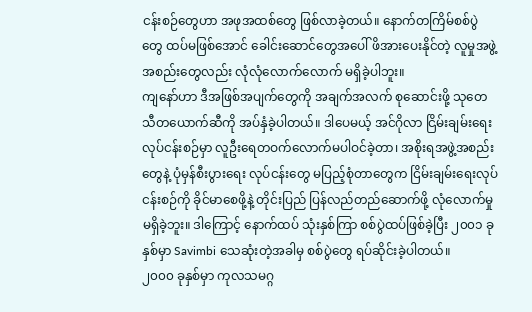ငန်းစဉ်တွေဟာ အဖုအထစ်တွေ ဖြစ်လာခဲ့တယ်။ နောက်တကြိမ်စစ်ပွဲတွေ ထပ်မဖြစ်အောင် ခေါင်းဆောင်တွေအပေါ် ဖိအားပေးနိုင်တဲ့ လူမှုအဖွဲ့အစည်းတွေလည်း လုံလုံလောက်လောက် မရှိခဲ့ပါဘူး။
ကျနော်ဟာ ဒီအဖြစ်အပျက်တွေကို အချက်အလက် စုဆောင်းဖို့ သုတေသီတယောက်ဆီကို အပ်နှံခဲ့ပါတယ်။ ဒါပေမယ့် အင်ဂိုလာ ငြိမ်းချမ်းရေးလုပ်ငန်းစဉ်မှာ လူဦးရေတဝက်လောက်မပါဝင်ခဲ့တာ၊ အစိုးရအဖွဲ့အစည်း တွေနဲ့ ပုံမှန်စီးပွားရေး လုပ်ငန်းတွေ မပြည့်စုံတာတွေက ငြိမ်းချမ်းရေးလုပ်ငန်းစဉ်ကို ခိုင်မာစေဖို့နဲ့ တိုင်းပြည် ပြန်လည်တည်ဆောက်ဖို့ လုံလောက်မှု မရှိခဲ့ဘူး။ ဒါကြောင့် နောက်ထပ် သုံးနှစ်ကြာ စစ်ပွဲထပ်ဖြစ်ခဲ့ပြီး ၂၀၀၁ ခုနှစ်မှာ Savimbi သေဆုံးတဲ့အခါမှ စစ်ပွဲတွေ ရပ်ဆိုင်းခဲ့ပါတယ်။
၂၀၀၀ ခုနှစ်မှာ ကုလသမဂ္ဂ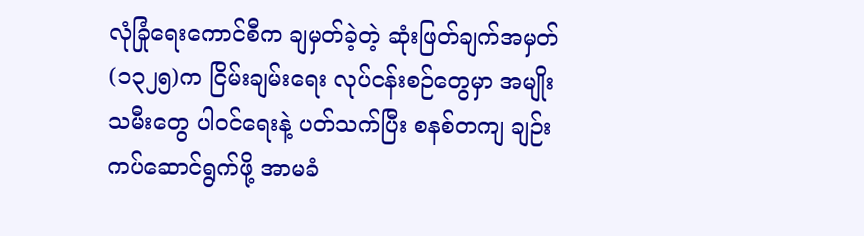လုံခြုံရေးကောင်စီက ချမှတ်ခဲ့တဲ့ ဆုံးဖြတ်ချက်အမှတ် (၁၃၂၅)က ငြိမ်းချမ်းရေး လုပ်ငန်းစဉ်တွေမှာ အမျိုးသမီးတွေ ပါဝင်ရေးနဲ့ ပတ်သက်ပြီး စနစ်တကျ ချဉ်းကပ်ဆောင်ရွက်ဖို့ အာမခံ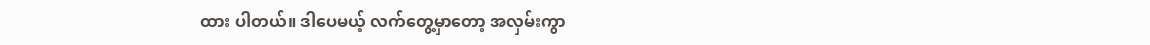ထား ပါတယ်။ ဒါပေမယ့် လက်တွေ့မှာတော့ အလှမ်းကွာ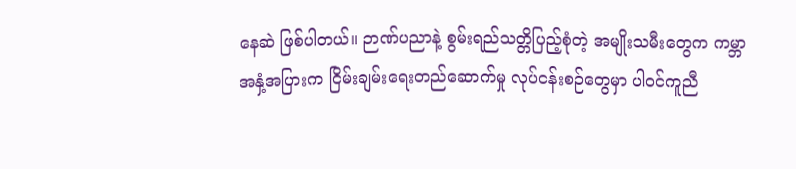နေဆဲ ဖြစ်ပါတယ်။ ဉာဏ်ပညာနဲ့ စွမ်းရည်သတ္တိပြည့်စုံတဲ့ အမျိုးသမီးတွေက ကမ္ဘာအနှံ့အပြားက ငြိမ်းချမ်းရေးတည်ဆောက်မှု လုပ်ငန်းစဉ်တွေမှာ ပါဝင်ကူညီ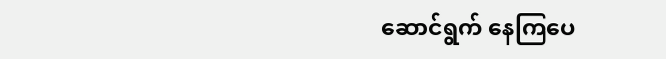ဆောင်ရွက် နေကြပေ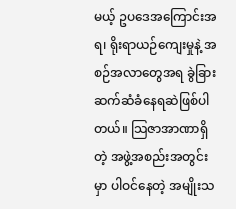မယ့် ဥပဒေအကြောင်းအရ၊ ရိုးရာယဉ်ကျေးမှုနဲ့ အစဉ်အလာတွေအရ ခွဲခြားဆက်ဆံခံနေရဆဲဖြစ်ပါ တယ်။ သြဇာအာဏာရှိတဲ့ အဖွဲ့အစည်းအတွင်းမှာ ပါဝင်နေတဲ့ အမျိုးသ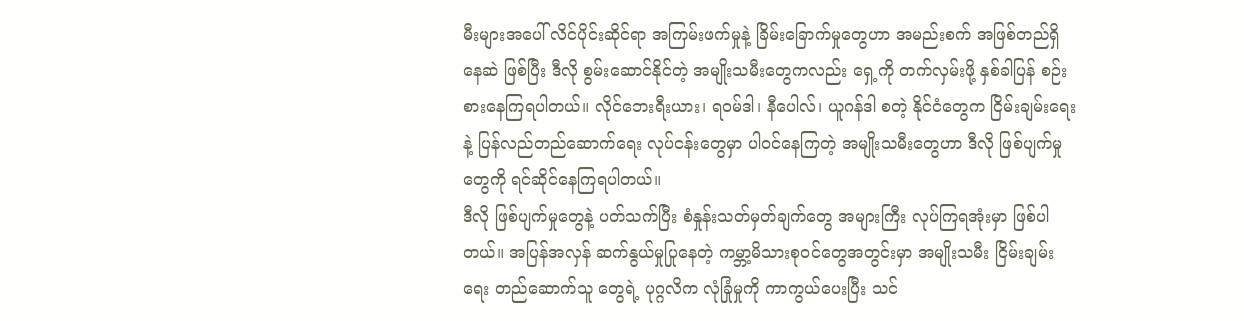မီးများအပေါ် လိင်ပိုင်းဆိုင်ရာ အကြမ်းဖက်မှုနဲ့ ခြိမ်းခြောက်မှုတွေဟာ အမည်းစက် အဖြစ်တည်ရှိနေဆဲ ဖြစ်ပြီး ဒီလို စွမ်းဆောင်နိုင်တဲ့ အမျိုးသမီးတွေကလည်း ရှေ့ကို တက်လှမ်းဖို့ နှစ်ခါပြန် စဉ်းစားနေကြရပါတယ်။ လိုင်ဘေးရီးယား၊ ရဝမ်ဒါ၊ နီပေါလ်၊ ယူဂန်ဒါ စတဲ့ နိုင်ငံတွေက ငြိမ်းချမ်းရေးနဲ့ ပြန်လည်တည်ဆောက်ရေး လုပ်ငန်းတွေမှာ ပါဝင်နေကြတဲ့ အမျိုးသမီးတွေဟာ ဒီလို ဖြစ်ပျက်မှုတွေကို ရင်ဆိုင်နေကြရပါတယ်။
ဒီလို ဖြစ်ပျက်မှုတွေနဲ့ ပတ်သက်ပြီး စံနှုန်းသတ်မှတ်ချက်တွေ အများကြီး လုပ်ကြရအုံးမှာ ဖြစ်ပါတယ်။ အပြန်အလှန် ဆက်နွယ်မှုပြုနေတဲ့ ကမ္ဘာ့မိသားစုဝင်တွေအတွင်းမှာ အမျိုးသမီး ငြိမ်းချမ်းရေး တည်ဆောက်သူ တွေရဲ့ ပုဂ္ဂလိက လုံခြုံမှုကို ကာကွယ်ပေးပြီး သင်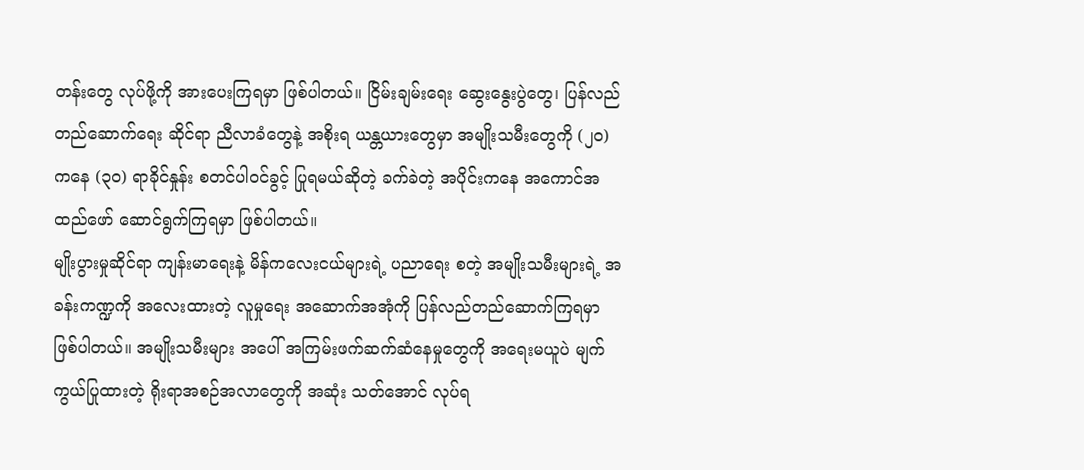တန်းတွေ လုပ်ဖို့ကို အားပေးကြရမှာ ဖြစ်ပါတယ်။ ငြိမ်းချမ်းရေး ဆွေးနွေးပွဲတွေ၊ ပြန်လည်တည်ဆောက်ရေး ဆိုင်ရာ ညီလာခံတွေနဲ့ အစိုးရ ယန္တယားတွေမှာ အမျိုးသမီးတွေကို (၂၀) ကနေ (၃၀) ရာခိုင်နှုန်း စတင်ပါဝင်ခွင့် ပြုရမယ်ဆိုတဲ့ ခက်ခဲတဲ့ အပိုင်းကနေ အကောင်အထည်ဖော် ဆောင်ရွက်ကြရမှာ ဖြစ်ပါတယ်။
မျိုးပွားမှုဆိုင်ရာ ကျန်းမာရေးနဲ့ မိန်ကလေးငယ်များရဲ့ ပညာရေး စတဲ့ အမျိုးသမီးများရဲ့ အခန်းကဏ္ဍကို အလေးထားတဲ့ လူမှုရေး အဆောက်အအုံကို ပြန်လည်တည်ဆောက်ကြရမှာ ဖြစ်ပါတယ်။ အမျိုးသမီးများ အပေါ် အကြမ်းဖက်ဆက်ဆံနေမှုတွေကို အရေးမယူပဲ မျက်ကွယ်ပြုထားတဲ့ ရိုးရာအစဉ်အလာတွေကို အဆုံး သတ်အောင် လုပ်ရ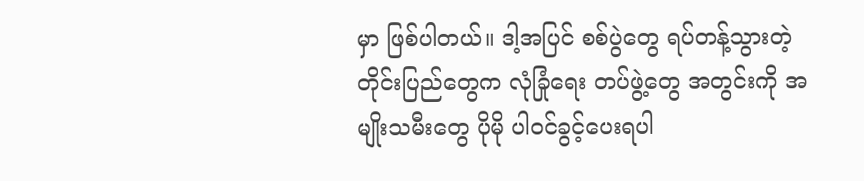မှာ ဖြစ်ပါတယ်။ ဒါ့အပြင် စစ်ပွဲတွေ ရပ်တန့်သွားတဲ့ တိုင်းပြည်တွေက လုံခြုံရေး တပ်ဖွဲ့တွေ အတွင်းကို အမျိုးသမီးတွေ ပိုမို ပါဝင်ခွင့်ပေးရပါ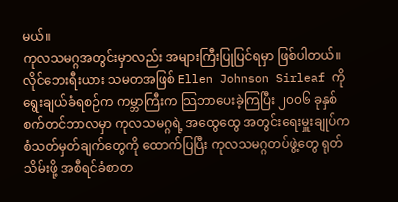မယ်။
ကုလသမဂ္ဂအတွင်းမှာလည်း အများကြီးပြုပြင်ရမှာ ဖြစ်ပါတယ်။ လိုင်ဘေးရီးယား သမတအဖြစ် Ellen Johnson Sirleaf ကို ရွေးချယ်ခံရစဉ်က ကမ္ဘာကြီးက သြဘာပေးခဲ့ကြပြီး ၂၀၀၆ ခုနှစ် စက်တင်ဘာလမှာ ကုလသမဂ္ဂရဲ့ အထွေထွေ အတွင်းရေးမှူးချုပ်က စံသတ်မှတ်ချက်တွေကို ထောက်ပြပြီး ကုလသမဂ္ဂတပ်ဖွဲ့တွေ ရုတ်သိမ်းဖို့ အစီရင်ခံစာတ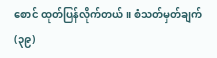စောင် ထုတ်ပြန်လိုက်တယ်။ စံသတ်မှတ်ချက် (၃၉)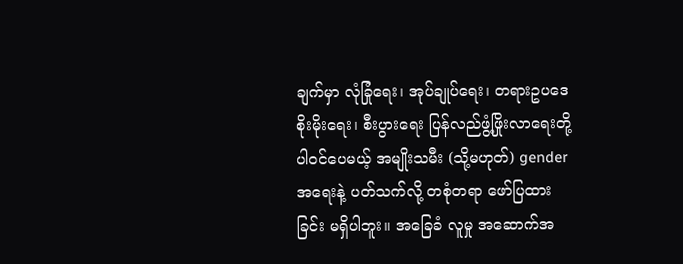ချက်မှာ လုံခြုံရေး၊ အုပ်ချုပ်ရေး၊ တရားဥပဒေစိုးမိုးရေး၊ စီးပွားရေး ပြန်လည်ဖွံ့ဖြိုးလာရေးတို့ ပါဝင်ပေမယ့် အမျိုးသမီး (သို့မဟုတ်) gender အရေးနဲ့ ပတ်သက်လို့ တစုံတရာ ဖော်ပြထားခြင်း မရှိပါဘူး။ အခြေခံ လူမှု အဆောက်အ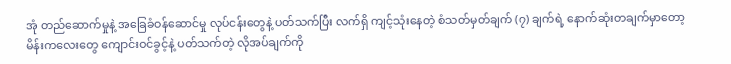အုံ တည်ဆောက်မှုနဲ့ အခြေခံဝန်ဆောင်မှု လုပ်ငန်းတွေနဲ့ ပတ်သက်ပြီး လက်ရှိ ကျင့်သုံးနေတဲ့ စံသတ်မှတ်ချက် (၇) ချက်ရဲ့ နောက်ဆုံးတချက်မှာတော့ မိန်းကလေးတွေ ကျောင်းဝင်ခွင့်နဲ့ ပတ်သက်တဲ့ လိုအပ်ချက်ကို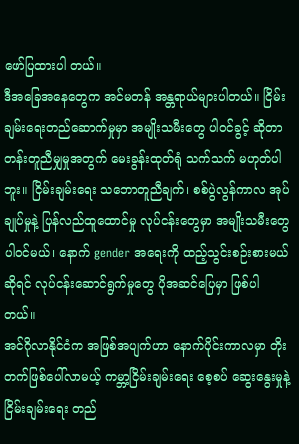ဖော်ပြထားပါ တယ်။
ဒီအခြေအနေတွေက အင်မတန် အန္တရာယ်များပါတယ်။ ငြိမ်းချမ်းရေးတည်ဆောက်မှုမှာ အမျိုးသမီးတွေ ပါဝင်ခွင့် ဆိုတာ တန်းတူညီမျှမှုအတွက် မေးခွန်းထုတ်ရုံ သက်သက် မဟုတ်ပါဘူး။ ငြိမ်းချမ်းရေး သဘောတူညီချက်၊ စစ်ပွဲလွန်ကာလ အုပ်ချုပ်မှုနဲ့ ပြန်လည်ထူထောင်မှု လုပ်ငန်းတွေမှာ အမျိုးသမီးတွေ ပါဝင်မယ်၊ နောက် gender အရေးကို ထည့်သွင်းစဉ်းစားမယ်ဆိုရင် လုပ်ငန်းဆောင်ရွက်မှုတွေ ပိုအဆင်ပြေမှာ ဖြစ်ပါတယ်။
အင်ဂိုလာနိုင်ငံက အဖြစ်အပျက်ဟာ နောက်ပိုင်းကာလမှာ တိုးတက်ဖြစ်ပေါ်လာမယ့် ကမ္ဘာ့ငြိမ်းချမ်းရေး စေ့စပ် ဆွေးနွေးမှုနဲ့ ငြိမ်းချမ်းရေး တည်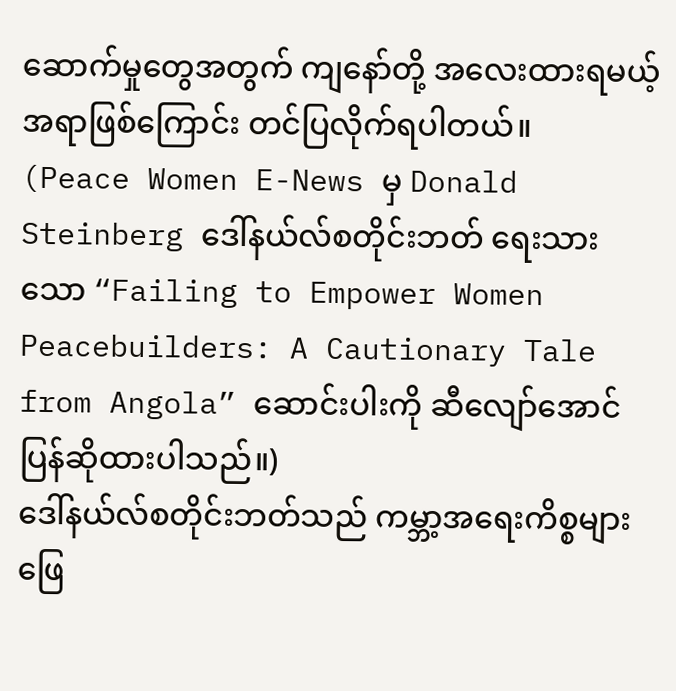ဆောက်မှုတွေအတွက် ကျနော်တို့ အလေးထားရမယ့် အရာဖြစ်ကြောင်း တင်ပြလိုက်ရပါတယ်။
(Peace Women E-News မှ Donald Steinberg ဒေါ်နယ်လ်စတိုင်းဘတ် ရေးသားသော “Failing to Empower Women Peacebuilders: A Cautionary Tale from Angola” ဆောင်းပါးကို ဆီလျော်အောင် ပြန်ဆိုထားပါသည်။)
ဒေါ်နယ်လ်စတိုင်းဘတ်သည် ကမ္ဘာ့အရေးကိစ္စများ ဖြေ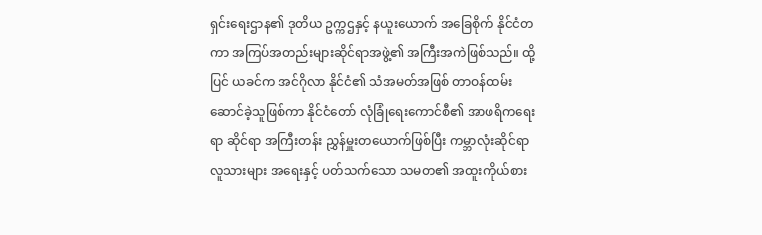ရှင်းရေးဌာန၏ ဒုတိယ ဥက္ကဌနှင့် နယူးယောက် အခြေစိုက် နိုင်ငံတကာ အကြပ်အတည်းများဆိုင်ရာအဖွဲ့၏ အကြီးအကဲဖြစ်သည်။ ထို့ပြင် ယခင်က အင်ဂိုလာ နိုင်ငံ၏ သံအမတ်အဖြစ် တာဝန်ထမ်းဆောင်ခဲ့သူဖြစ်ကာ နိုင်ငံတော် လုံခြုံရေးကောင်စီ၏ အာဖရိကရေးရာ ဆိုင်ရာ အကြီးတန်း ညွှန်မှူးတယောက်ဖြစ်ပြီး ကမ္ဘာလုံးဆိုင်ရာ လူသားများ အရေးနှင့် ပတ်သက်သော သမတ၏ အထူးကိုယ်စား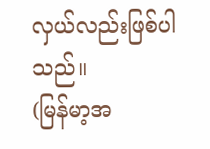လှယ်လည်းဖြစ်ပါသည်။
(မြန်မာ့အ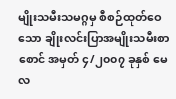မျိုးသမီးသမဂ္ဂမှ စီစဉ်ထုတ်ဝေသော ချိုးလင်းပြာအမျိုးသမီးစာစောင် အမှတ် ၄/၂၀၀၇ ခုနှစ် မေလ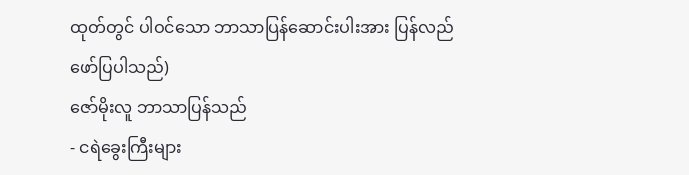ထုတ်တွင် ပါဝင်သော ဘာသာပြန်ဆောင်းပါးအား ပြန်လည်ဖော်ပြပါသည်)
ဇော်မိုးလူ ဘာသာပြန်သည်
- ငရဲခွေးကြီးများ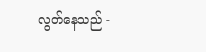လွတ်နေသည် -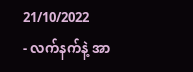21/10/2022
- လက်နက်နဲ့ အာ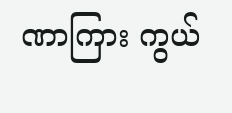ဏာကြား ကွယ်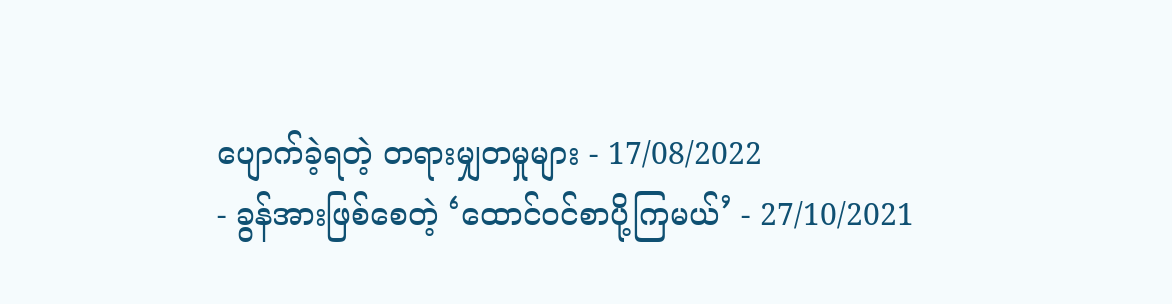ပျောက်ခဲ့ရတဲ့ တရားမျှတမှုများ - 17/08/2022
- ခွန်အားဖြစ်စေတဲ့ ‘ထောင်ဝင်စာပို့ကြမယ်’ - 27/10/2021